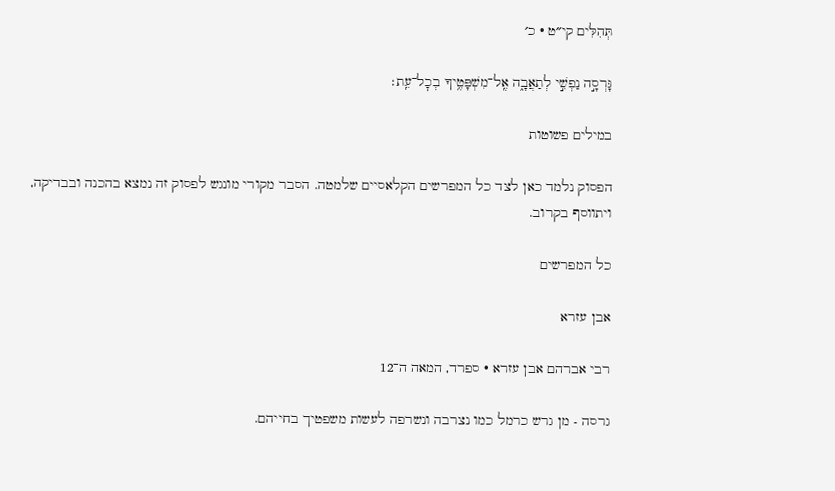תְּהִלִּים קי״ט · כ׳

גָּרְסָ֣ה נַפְשִׁ֣י לְתַאֲבָ֑ה אֶֽל־מִשְׁפָּטֶ֥יךָ בְכׇל־עֵֽת׃

במילים פשוטות

הפסוק נלמד כאן לצד כל המפרשים הקלאסיים שלמטה. הסבר מקורי מונגש לפסוק זה נמצא בהכנה ובבדיקה, ויתווסף בקרוב.

כל המפרשים

אבן עזרא

רבי אברהם אבן עזרא · ספרד, המאה ה־12

גרסה - מן גרש כרמל כמו נצרבה ונשרפה לעשות משפטיך בחייהם.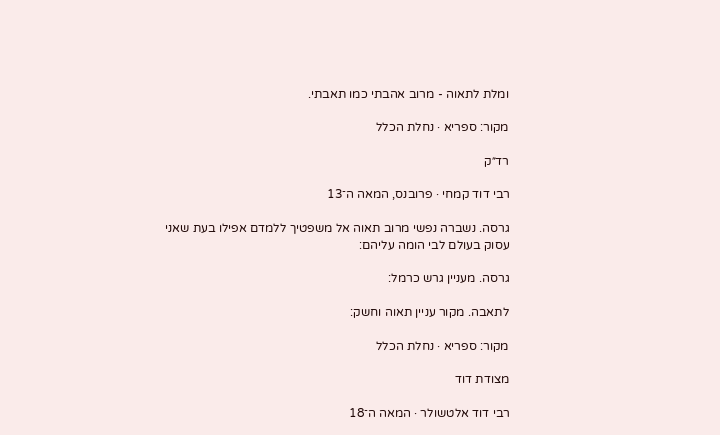ומלת לתאוה - מרוב אהבתי כמו תאבתי.

מקור: ספריא · נחלת הכלל

רד״ק

רבי דוד קמחי · פרובנס, המאה ה־13

גרסה. נשברה נפשי מרוב תאוה אל משפטיך ללמדם אפילו בעת שאני עסוק בעולם לבי הומה עליהם:

גרסה. מעניין גרש כרמל:

לתאבה. מקור עניין תאוה וחשק:

מקור: ספריא · נחלת הכלל

מצודת דוד

רבי דוד אלטשולר · המאה ה־18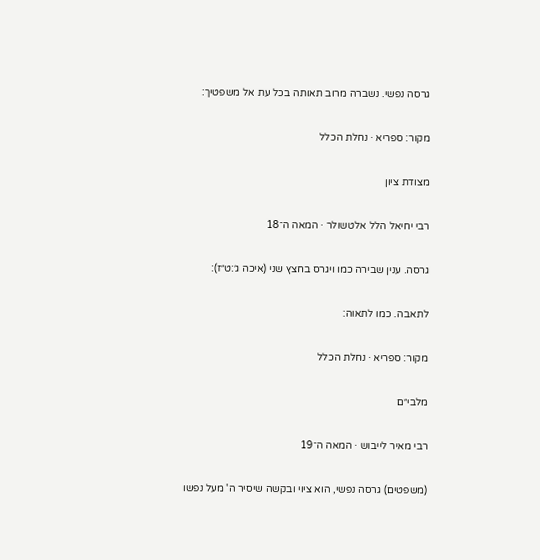גרסה נפשי. נשברה מרוב תאותה בכל עת אל משפטיך:

מקור: ספריא · נחלת הכלל

מצודת ציון

רבי יחיאל הלל אלטשולר · המאה ה־18

גרסה. ענין שבירה כמו ויגרס בחצץ שני (איכה ג׳:ט״ז):

לתאבה. כמו לתאוה:

מקור: ספריא · נחלת הכלל

מלבי״ם

רבי מאיר לייבוש · המאה ה־19

(משפטים) גרסה נפשי, הוא ציוי ובקשה שיסיר ה' מעל נפשו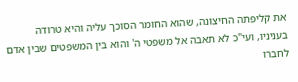את קליפתה החיצונה, שהוא החומר הסוכך עליה והיא טרודה בעניניו, ועי"כ לא תאבה אל משפטי ה' והוא בין המשפטים שבין אדם לחברו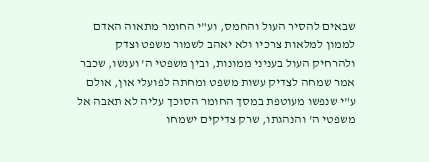שבאים להסיר העול והחמס, וע"י החומר מתאוה האדם לממון למלאות צרכיו ולא יאהב לשמור משפט וצדק ולהרחיק העול בעניני ממונות, ובין משפטי ה' וענשו, שכבר אמר שמחה לצדיק עשות משפט ומחתה לפועלי און, אולם ע"י שנפשו מעוטפת במסך החומר הסוכך עליה לא תאבה אל משפטי ה' והנהגתו, שרק צדיקים ישמחו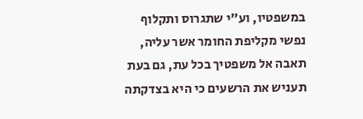במשפטיו, וע"י שתגרוס ותקלוף נפשי מקליפת החומר אשר עליה, תאבה אל משפטיך בכל עת, גם בעת תעניש את הרשעים כי היא בצדקתה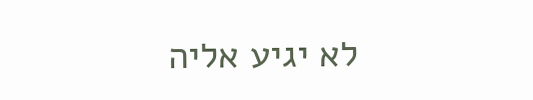לא יגיע אליה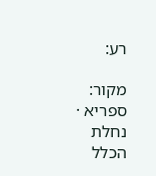רע:

מקור: ספריא · נחלת הכלל